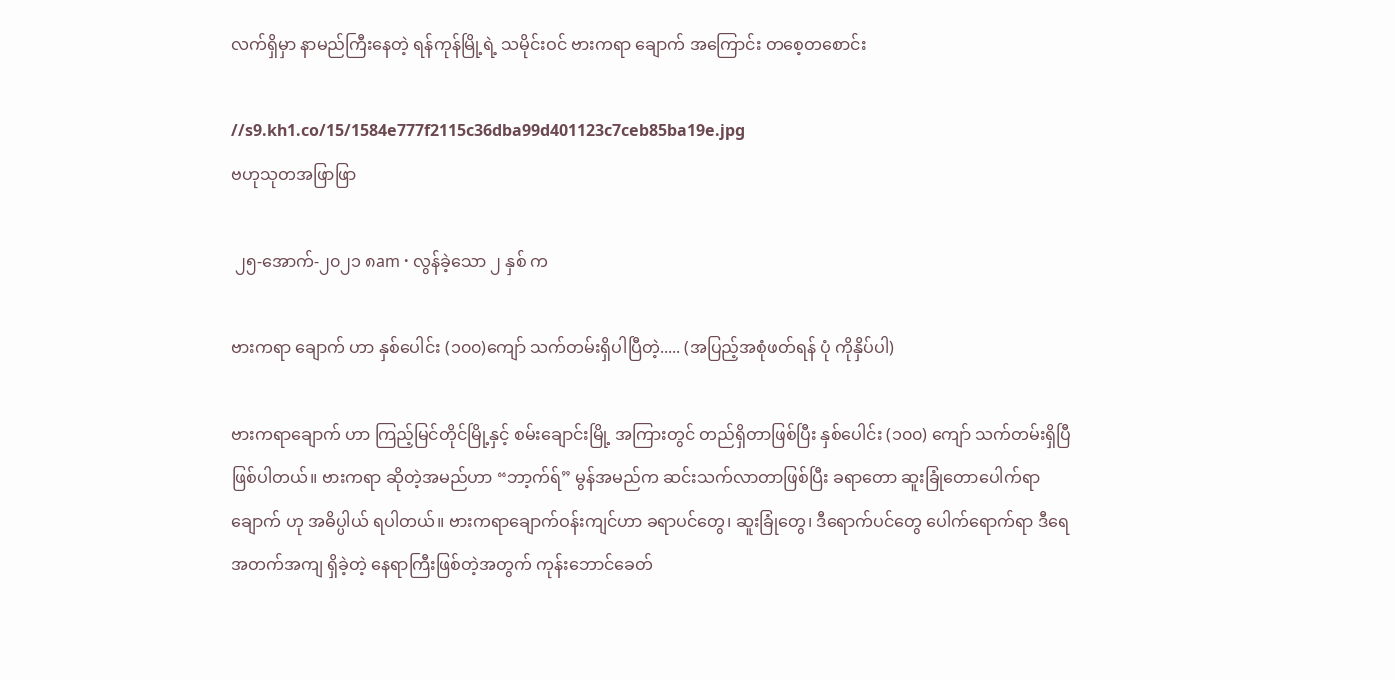လက်ရှိမှာ နာမည်ကြီးနေတဲ့ ရန်ကုန်မြို့ရဲ့ သမိုင်းဝင် ဗားကရာ ချောက် အကြောင်း တစေ့တစောင်း

//s9.kh1.co/15/1584e777f2115c36dba99d401123c7ceb85ba19e.jpg
ဗဟုသုတအဖြာဖြာ

 ၂၅-အောက်-၂၀၂၁ ၈am · လွန်ခဲ့သော ၂ နှစ် က

ဗားကရာ ချောက် ဟာ နှစ်ပေါင်း (၁၀၀)ကျော် သက်တမ်းရှိပါပြီတဲ့..... (အပြည့်အစုံဖတ်ရန် ပုံ ကိုနှိပ်ပါ)

ဗားကရာချောက် ဟာ ကြည့်မြင်တိုင်မြို့နှင့် စမ်းချောင်းမြို့ အကြားတွင် တည်ရှိတာဖြစ်ပြီး နှစ်ပေါင်း (၁၀၀) ကျော် သက်တမ်းရှိပြီ ဖြစ်ပါတယ်။ ဗားကရာ ဆိုတဲ့အမည်ဟာ “ဘာ့က်ရ်” မွန်အမည်က ဆင်းသက်လာတာဖြစ်ပြီး ခရာတော ဆူးခြုံတောပေါက်ရာ ချောက် ဟု အဓိပ္ပါယ် ရပါတယ်။ ဗားကရာချောက်ဝန်းကျင်ဟာ ခရာပင်တွေ၊ ဆူးခြုံတွေ၊ ဒီရောက်ပင်တွေ ပေါက်ရောက်ရာ ဒီရေ အတက်အကျ ရှိခဲ့တဲ့ နေရာကြီးဖြစ်တဲ့အတွက် ကုန်းဘောင်ခေတ်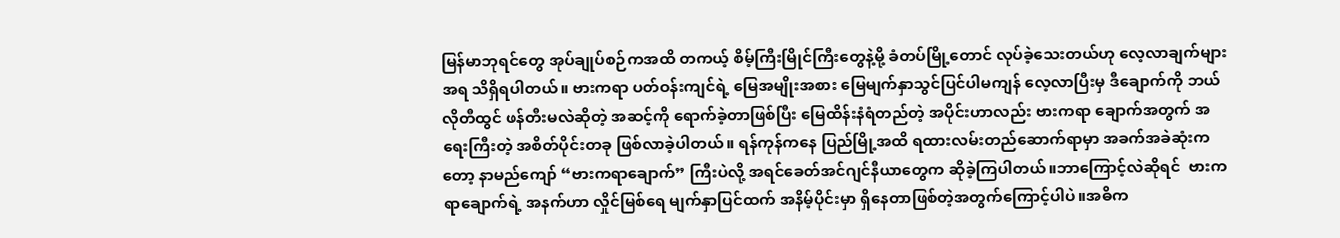မြန်မာဘုရင်တွေ အုပ်ချုပ်စဉ်ကအထိ တကယ့် စိမ့်ကြီးမြိုင်ကြီးတွေနဲ့မို့ ခံတပ်မြို့တောင် လုပ်ခဲ့သေးတယ်ဟု လေ့လာချက်များအရ သိရှိရပါတယ်။ ဗားကရာ ပတ်ဝန်းကျင်ရဲ့ မြေအမျိုးအစား မြေမျက်နှာသွင်ပြင်ပါမကျန် လေ့လာပြီးမှ ဒီချောက်ကို ဘယ်လိုတီထွင် ဖန်တီးမလဲဆိုတဲ့ အဆင့်ကို ရောက်ခဲ့တာဖြစ်ပြီး မြေထိန်းနံရံတည်တဲ့ အပိုင်းဟာလည်း ဗားကရာ ချောက်အတွက် အရေးကြီးတဲ့ အစိတ်ပိုင်းတခု ဖြစ်လာခဲ့ပါတယ်။ ရန်ကုန်ကနေ ပြည်မြို့အထိ ရထားလမ်းတည်ဆောက်ရာမှာ အခက်အခဲဆုံးကတော့ နာမည်ကျော် “ဗားကရာချောက်” ကြီးပဲလို့ အရင်ခေတ်အင်ဂျင်နီယာတွေက ဆိုခဲ့ကြပါတယ်။ဘာကြောင့်လဲဆိုရင်  ဗားကရာချောက်ရဲ့ အနက်ဟာ လှိုင်မြစ်ရေ မျက်နှာပြင်ထက် အနိမ့်ပိုင်းမှာ ရှိနေတာဖြစ်တဲ့အတွက်ကြောင့်ပါပဲ။အဓိက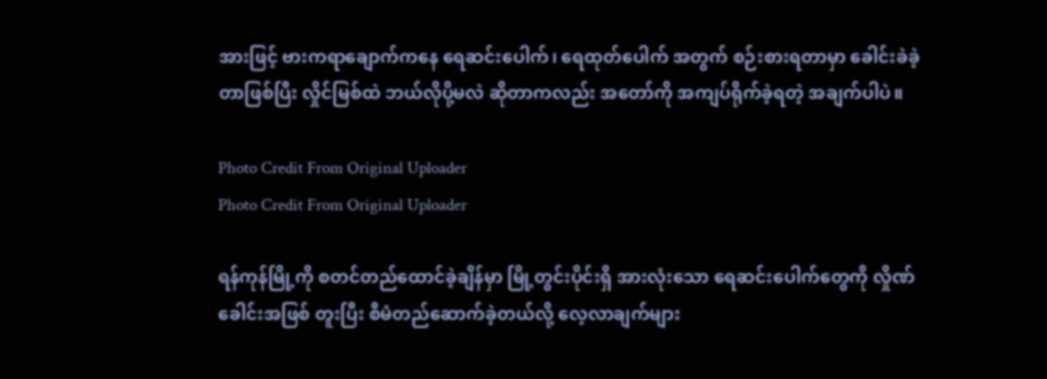အားဖြင့် ဗားကရာချောက်ကနေ ရေဆင်းပေါက်၊ ရေထုတ်ပေါက် အတွက် စဉ်းစားရတာမှာ ခေါင်းခဲခဲ့တာဖြစ်ပြီး လှိုင်မြစ်ထဲ ဘယ်လိုပို့မလဲ ဆိုတာကလည်း အတော်ကို အကျပ်ရိုက်ခဲ့ရတဲ့ အချက်ပါပဲ။

Photo Credit From Original Uploader
Photo Credit From Original Uploader

ရန်ကုန်မြို့ကို စတင်တည်ထောင်ခဲ့ချိန်မှာ မြို့တွင်းပိုင်းရှိ အားလုံးသော ရေဆင်းပေါက်တွေကို လှိုဏ်ခေါင်းအဖြစ် တူးပြီး စီမံတည်ဆောက်ခဲ့တယ်လို့ လေ့လာချက်များ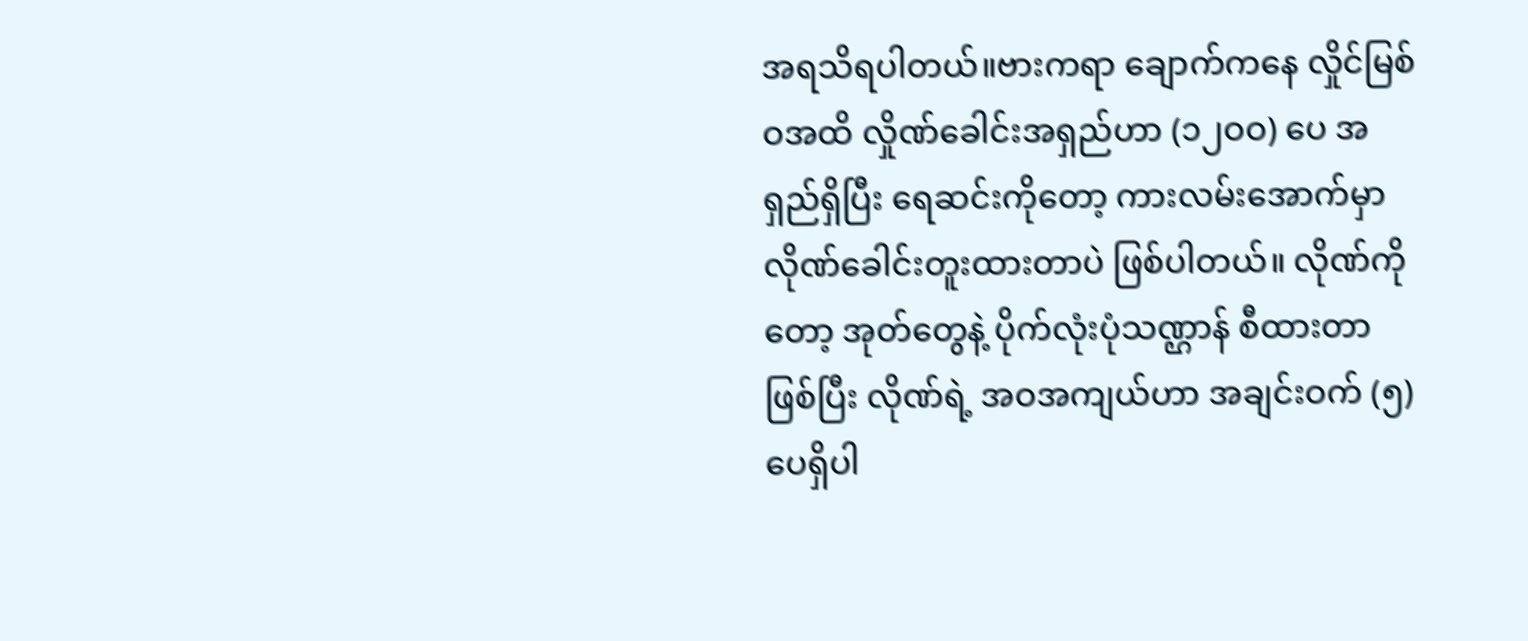အရသိရပါတယ်။ဗားကရာ ချောက်ကနေ လှိုင်မြစ်ဝအထိ လှိုဏ်ခေါင်းအရှည်ဟာ (၁၂ဝဝ) ပေ အရှည်ရှိပြီး ရေဆင်းကိုတော့ ကားလမ်းအောက်မှာ လိုဏ်ခေါင်းတူးထားတာပဲ ဖြစ်ပါတယ်။ လိုဏ်ကိုတော့ အုတ်တွေနဲ့ ပိုက်လုံးပုံသဏ္ဌာန် စီထားတာဖြစ်ပြီး လိုဏ်ရဲ့ အဝအကျယ်ဟာ အချင်းဝက် (၅) ပေရှိပါ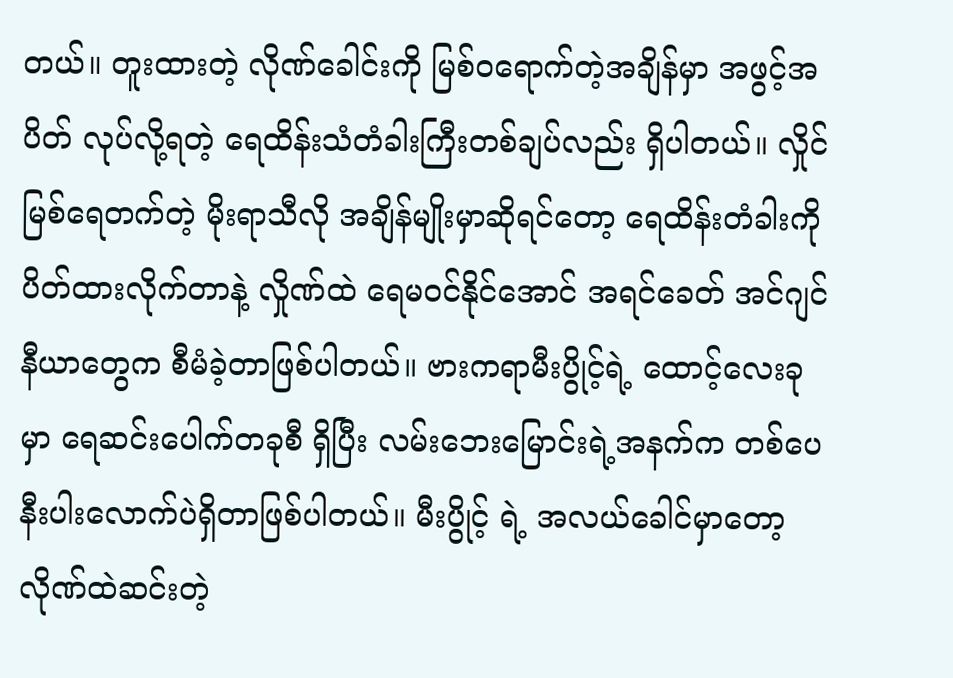တယ်။ တူးထားတဲ့ လိုဏ်ခေါင်းကို မြစ်ဝရောက်တဲ့အချိန်မှာ အဖွင့်အပိတ် လုပ်လို့ရတဲ့ ရေထိန်းသံတံခါးကြီးတစ်ချပ်လည်း ရှိပါတယ်။ လှိုင်မြစ်ရေတက်တဲ့ မိုးရာသီလို အချိန်မျိုးမှာဆိုရင်တော့ ရေထိန်းတံခါးကို ပိတ်ထားလိုက်တာနဲ့ လှိုဏ်ထဲ ရေမဝင်နိုင်အောင် အရင်ခေတ် အင်ဂျင်နီယာတွေက စီမံခဲ့တာဖြစ်ပါတယ်။ ဗားကရာမီးပွိုင့်ရဲ့ ထောင့်လေးခုမှာ ရေဆင်းပေါက်တခုစီ ရှိပြီး လမ်းဘေးမြောင်းရဲ့အနက်က တစ်ပေ နီးပါးလောက်ပဲရှိတာဖြစ်ပါတယ်။ မီးပွိုင့် ရဲ့ အလယ်ခေါင်မှာတော့ လိုဏ်ထဲဆင်းတဲ့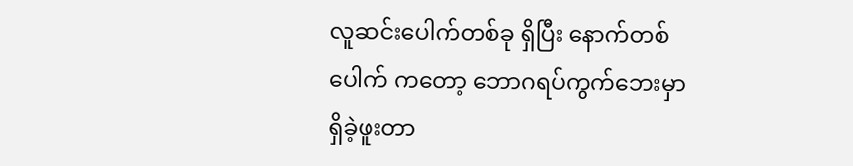လူဆင်းပေါက်တစ်ခု ရှိပြီး နောက်တစ်ပေါက် ကတော့ ဘောဂရပ်ကွက်ဘေးမှာ ရှိခဲ့ဖူးတာ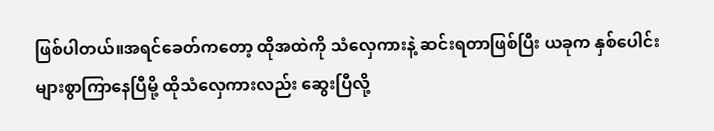ဖြစ်ပါတယ်။အရင်ခေတ်ကတော့ ထိုအထဲကို သံလှေကားနဲ့ ဆင်းရတာဖြစ်ပြီး ယခုက နှစ်ပေါင်းများစွာကြာနေပြီမို့ ထိုသံလှေကားလည်း ဆွေးပြီလို့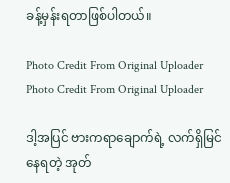ခန့်မှန်းရတာဖြစ်ပါတယ်။

Photo Credit From Original Uploader
Photo Credit From Original Uploader

ဒါ့အပြင် ဗားကရာချောက်ရဲ့ လက်ရှိမြင်နေရတဲ့ အုတ်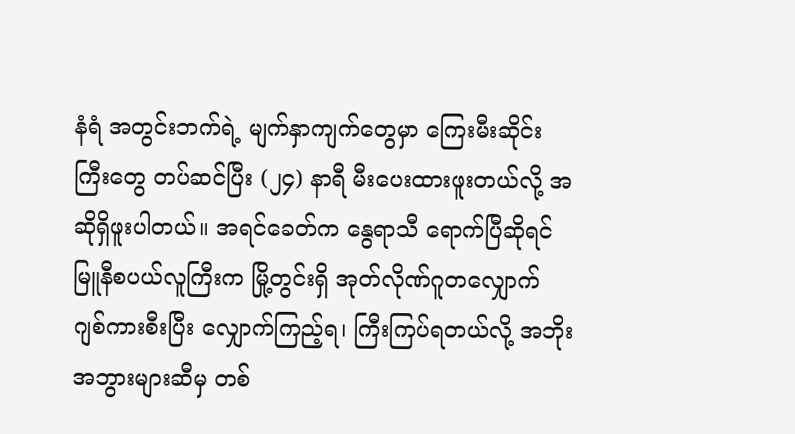နံရံ အတွင်းဘက်ရဲ့ မျက်နှာကျက်တွေမှာ ကြေးမီးဆိုင်းကြီးတွေ တပ်ဆင်ပြီး (၂၄) နာရီ မီးပေးထားဖူးတယ်လို့ အဆိုရှိဖူးပါတယ်။ အရင်ခေတ်က နွေရာသီ ရောက်ပြီဆိုရင် မြူနီစပယ်လူကြီးက မြို့တွင်းရှိ အုတ်လိုဏ်ဂူတလျှောက် ဂျစ်ကားစီးပြီး လျှောက်ကြည့်ရ၊ ကြီးကြပ်ရတယ်လို့ အဘိုးအဘွားများဆီမှ တစ်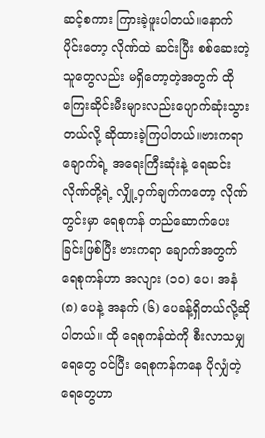ဆင့်စကား ကြားခဲ့ဖူးပါတယ်။နောက်ပိုင်းတော့ လိုဏ်ထဲ ဆင်းပြီး စစ်ဆေးတဲ့သူတွေလည်း မရှိတော့တဲ့အတွက် ထိုကြေးဆိုင်းမီးများလည်းပျောက်ဆုံးသွားတယ်လို့ ဆိုထားခဲ့ကြပါတယ်။ဗားကရာ ချောက်ရဲ့ အရေးကြီးဆုံးနဲ့ ရေဆင်းလိုဏ်တို့ရဲ့ လျှို့ဝှက်ချက်ကတော့ လိုဏ်တွင်းမှာ ရေစုကန် တည်ဆောက်ပေးခြင်းဖြစ်ပြီး ဗားကရာ ချောက်အတွက် ရေစုကန်ဟာ အလျား (၁ဝ) ပေ၊ အနံ (၈) ပေနဲ့ အနက် (၆) ပေခန့်ရှိတယ်လို့ဆိုပါတယ်။ ထို ရေစုကန်ထဲကို စီးလာသမျှရေတွေ ဝင်ပြီး ရေစုကန်ကနေ ပိုလျှံတဲ့ရေတွေဟာ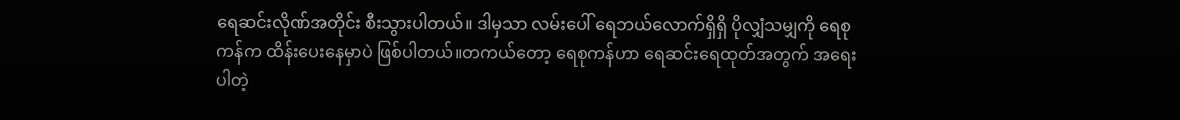ရေဆင်းလိုဏ်အတိုင်း စီးသွားပါတယ်။ ဒါမှသာ လမ်းပေါ် ရေဘယ်လောက်ရှိရှိ ပိုလျှံသမျှကို ရေစုကန်က ထိန်းပေးနေမှာပဲ ဖြစ်ပါတယ်။တကယ်တော့ ရေစုကန်ဟာ ရေဆင်းရေထုတ်အတွက် အရေးပါတဲ့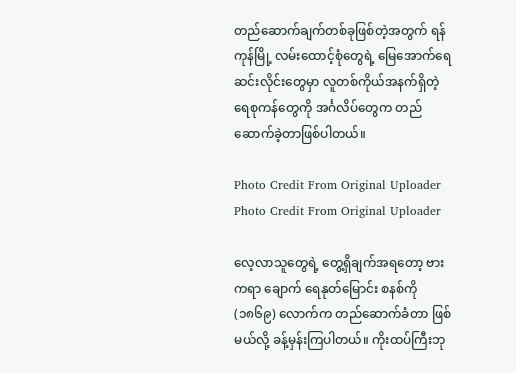တည်ဆောက်ချက်တစ်ခုဖြစ်တဲ့အတွက် ရန်ကုန်မြို့ လမ်းထောင့်စုံတွေရဲ့ မြေအောက်ရေဆင်းလိုင်းတွေမှာ လူတစ်ကိုယ်အနက်ရှိတဲ့ ရေစုကန်တွေကို အင်္ဂလိပ်တွေက တည်ဆောက်ခဲ့တာဖြစ်ပါတယ်။

Photo Credit From Original Uploader
Photo Credit From Original Uploader

လေ့လာသူတွေရဲ့ တွေ့ရှိချက်အရတော့ ဗားကရာ ချောက် ရေနုတ်မြောင်း စနစ်ကို (၁၈၆၉) လောက်က တည်ဆောက်ခံတာ ဖြစ်မယ်လို့ ခန့်မှန်းကြပါတယ်။ ကိုးထပ်ကြီးဘု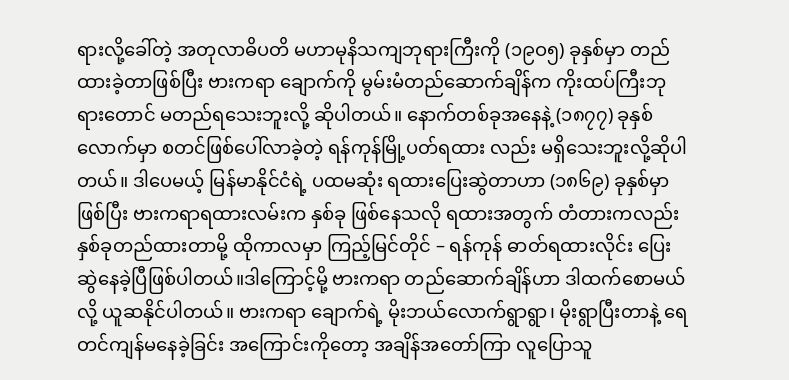ရားလို့ခေါ်တဲ့ အတုလာဓိပတိ မဟာမုနိသကျဘုရားကြီးကို (၁၉ဝ၅) ခုနှစ်မှာ တည်ထားခဲ့တာဖြစ်ပြီး ဗားကရာ ချောက်ကို မွမ်းမံတည်ဆောက်ချိန်က ကိုးထပ်ကြီးဘုရားတောင် မတည်ရသေးဘူးလို့ ဆိုပါတယ်။ နောက်တစ်ခုအနေနဲ့ (၁၈၇၇) ခုနှစ် လောက်မှာ စတင်ဖြစ်ပေါ်လာခဲ့တဲ့ ရန်ကုန်မြို့ပတ်ရထား လည်း မရှိသေးဘူးလို့ဆိုပါတယ်။ ဒါပေမယ့် မြန်မာနိုင်ငံရဲ့ ပထမဆုံး ရထားပြေးဆွဲတာဟာ (၁၈၆၉) ခုနှစ်မှာဖြစ်ပြီး ဗားကရာရထားလမ်းက နှစ်ခု ဖြစ်နေသလို ရထားအတွက် တံတားကလည်း နှစ်ခုတည်ထားတာမို့ ထိုကာလမှာ ကြည့်မြင်တိုင် – ရန်ကုန် ဓာတ်ရထားလိုင်း ပြေးဆွဲနေခဲ့ပြီဖြစ်ပါတယ်။ဒါကြောင့်မို့ ဗားကရာ တည်ဆောက်ချိန်ဟာ ဒါထက်စောမယ်လို့ ယူဆနိုင်ပါတယ်။ ဗားကရာ ချောက်ရဲ့ မိုးဘယ်လောက်ရွာရွာ၊ မိုးရွာပြီးတာနဲ့ ရေတင်ကျန်မနေခဲ့ခြင်း အကြောင်းကိုတော့ အချိန်အတော်ကြာ လူပြောသူ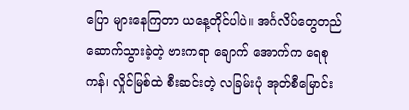ပြော များနေကြတာ ယနေ့တိုင်ပါပဲ။ အင်္ဂလိပ်တွေတည်ဆောက်သွားခဲ့တဲ့ ဗားကရာ ချောက် အောက်က ရေစုကန်၊ လှိုင်မြစ်ထဲ စီးဆင်းတဲ့ လခြမ်းပုံ အုတ်စီမြောင်း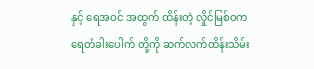နှင့် ရေအဝင် အထွက် ထိန်းတဲ့ လှိုင်မြစ်ဝက ရေတံခါးပေါက် တို့ကို ဆက်လက်ထိန်းသိမ်း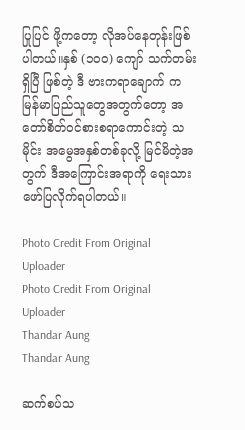ပြုပြင် ဖို့ကတော့ လိုအပ်နေတုန်းဖြစ်ပါတယ်။နှစ် (၁၀၀) ကျော် သက်တမ်း ရှိပြီ ဖြစ်တဲ့ ဒီ ဗားကရာချောက် က မြန်မာပြည်သူတွေအတွက်တော့ အတော်စိတ်ဝင်စားစရာကောင်းတဲ့ သမိုင်း အမွေအနှစ်တစ်ခုလို့ မြင်မိတဲ့အတွက် ဒီအကြောင်းအရာကို ရေးသားဖော်ပြလိုက်ရပါတယ်။

Photo Credit From Original Uploader
Photo Credit From Original Uploader
Thandar Aung
Thandar Aung

ဆက်စပ်သ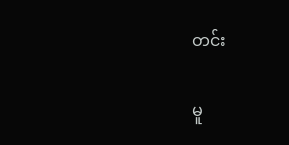တင်း

မူ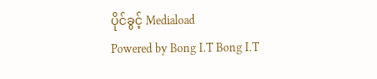ပိုင်ခွင့် Mediaload
Powered by Bong I.T Bong I.T